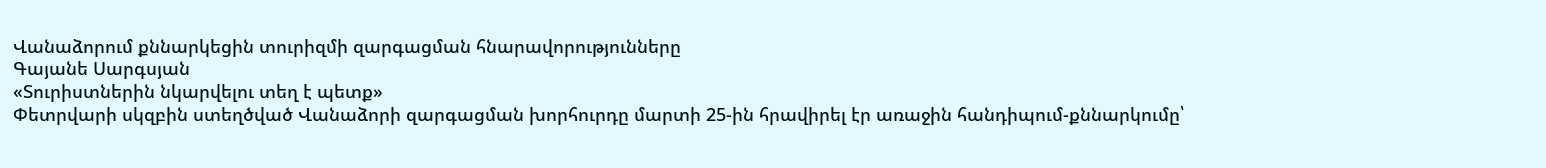Վանաձորում քննարկեցին տուրիզմի զարգացման հնարավորությունները
Գայանե Սարգսյան
«Տուրիստներին նկարվելու տեղ է պետք»
Փետրվարի սկզբին ստեղծված Վանաձորի զարգացման խորհուրդը մարտի 25-ին հրավիրել էր առաջին հանդիպում-քննարկումը՝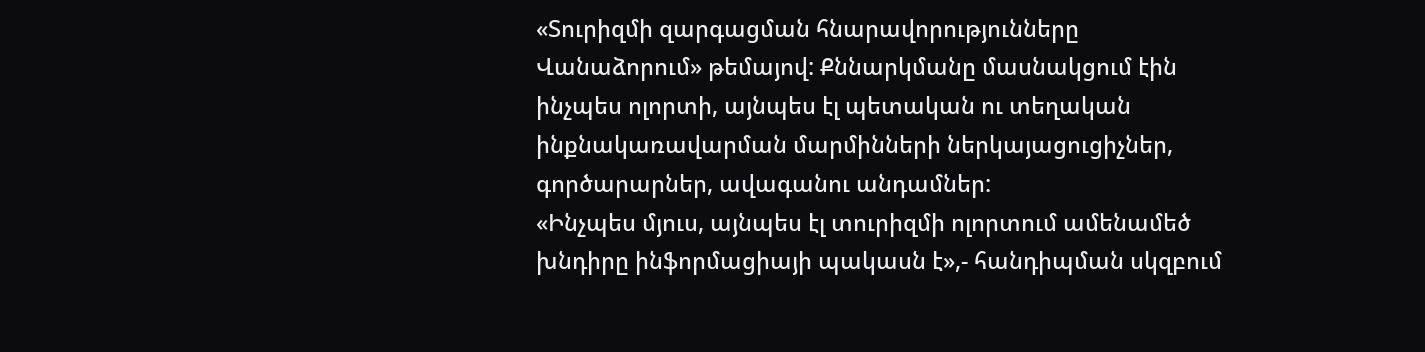«Տուրիզմի զարգացման հնարավորությունները Վանաձորում» թեմայով: Քննարկմանը մասնակցում էին ինչպես ոլորտի, այնպես էլ պետական ու տեղական ինքնակառավարման մարմինների ներկայացուցիչներ, գործարարներ, ավագանու անդամներ:
«Ինչպես մյուս, այնպես էլ տուրիզմի ոլորտում ամենամեծ խնդիրը ինֆորմացիայի պակասն է»,- հանդիպման սկզբում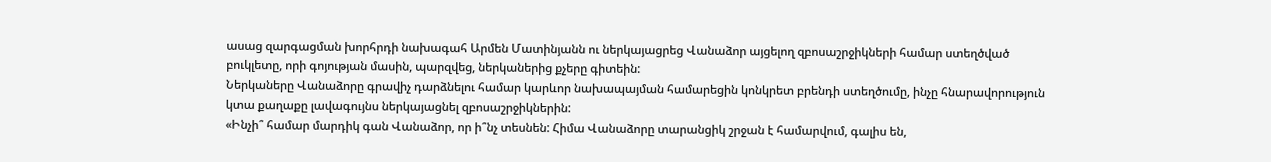ասաց զարգացման խորհրդի նախագահ Արմեն Մատինյանն ու ներկայացրեց Վանաձոր այցելող զբոսաշրջիկների համար ստեղծված բուկլետը, որի գոյության մասին, պարզվեց, ներկաներից քչերը գիտեին:
Ներկաները Վանաձորը գրավիչ դարձնելու համար կարևոր նախապայման համարեցին կոնկրետ բրենդի ստեղծումը, ինչը հնարավորություն կտա քաղաքը լավագույնս ներկայացնել զբոսաշրջիկներին:
«Ինչի՞ համար մարդիկ գան Վանաձոր, որ ի՞նչ տեսնեն: Հիմա Վանաձորը տարանցիկ շրջան է համարվում, գալիս են,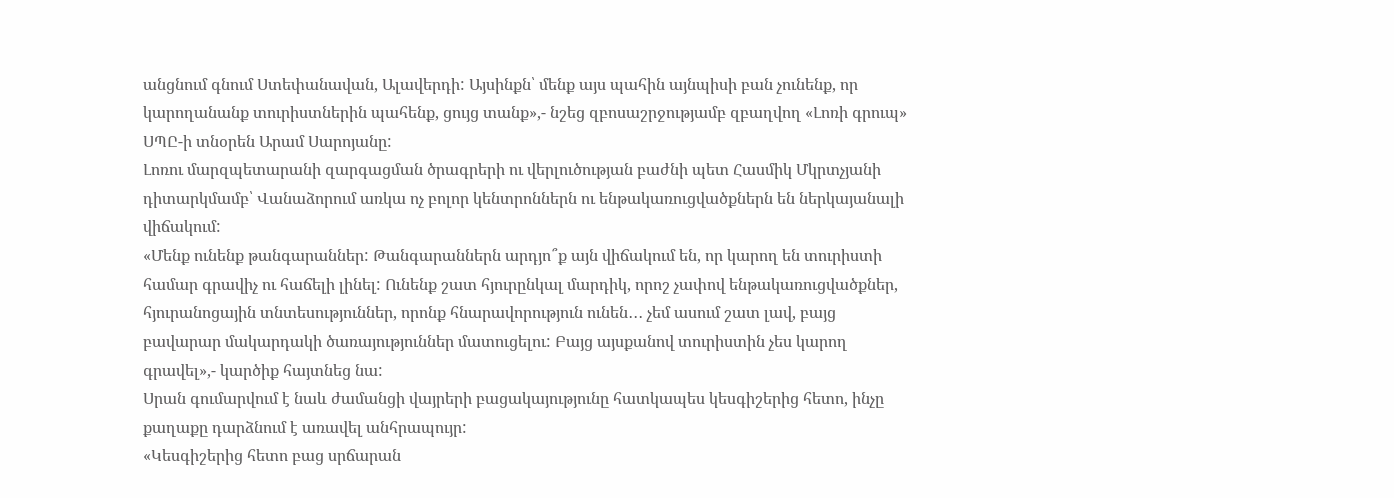անցնում գնում Ստեփանավան, Ալավերդի: Այսինքն՝ մենք այս պահին այնպիսի բան չունենք, որ կարողանանք տուրիստներին պահենք, ցույց տանք»,- նշեց զբոսաշրջությամբ զբաղվող «Լոռի գրուպ» ՍՊԸ-ի տնօրեն Արամ Սարոյանը:
Լոռու մարզպետարանի զարգացման ծրագրերի ու վերլուծության բաժնի պետ Հասմիկ Մկրտչյանի դիտարկմամբ՝ Վանաձորում առկա ոչ բոլոր կենտրոններն ու ենթակառուցվածքներն են ներկայանալի վիճակում:
«Մենք ունենք թանգարաններ: Թանգարաններն արդյո՞ք այն վիճակում են, որ կարող են տուրիստի համար գրավիչ ու հաճելի լինել: Ունենք շատ հյուրընկալ մարդիկ, որոշ չափով ենթակառուցվածքներ, հյուրանոցային տնտեսություններ, որոնք հնարավորություն ունեն․․․ չեմ ասում շատ լավ, բայց բավարար մակարդակի ծառայություններ մատուցելու: Բայց այսքանով տուրիստին չես կարող գրավել»,- կարծիք հայտնեց նա:
Սրան գումարվում է նաև ժամանցի վայրերի բացակայությունը հատկապես կեսգիշերից հետո, ինչը քաղաքը դարձնում է առավել անհրապույր:
«Կեսգիշերից հետո բաց սրճարան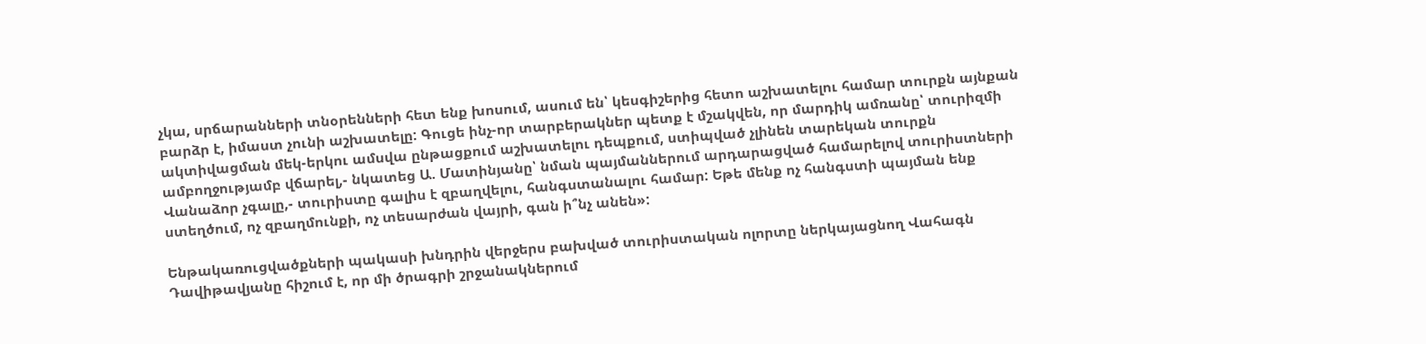չկա, սրճարանների տնօրենների հետ ենք խոսում, ասում են՝ կեսգիշերից հետո աշխատելու համար տուրքն այնքան բարձր է, իմաստ չունի աշխատելը: Գուցե ինչ-որ տարբերակներ պետք է մշակվեն, որ մարդիկ ամռանը՝ տուրիզմի ակտիվացման մեկ-երկու ամսվա ընթացքում աշխատելու դեպքում, ստիպված չլինեն տարեկան տուրքն ամբողջությամբ վճարել,- նկատեց Ա. Մատինյանը՝ նման պայմաններում արդարացված համարելով տուրիստների Վանաձոր չգալը,- տուրիստը գալիս է զբաղվելու, հանգստանալու համար: Եթե մենք ոչ հանգստի պայման ենք ստեղծում, ոչ զբաղմունքի, ոչ տեսարժան վայրի, գան ի՞նչ անեն»:

Ենթակառուցվածքների պակասի խնդրին վերջերս բախված տուրիստական ոլորտը ներկայացնող Վահագն Դավիթավյանը հիշում է, որ մի ծրագրի շրջանակներում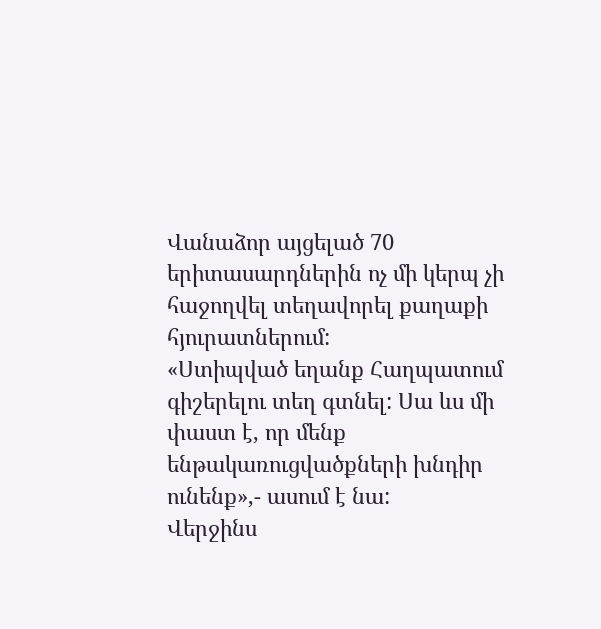Վանաձոր այցելած 70 երիտասարդներին ոչ մի կերպ չի հաջողվել տեղավորել քաղաքի հյուրատներում:
«Ստիպված եղանք Հաղպատում գիշերելու տեղ գտնել: Սա ևս մի փաստ է, որ մենք ենթակառուցվածքների խնդիր ունենք»,- ասում է նա:
Վերջինս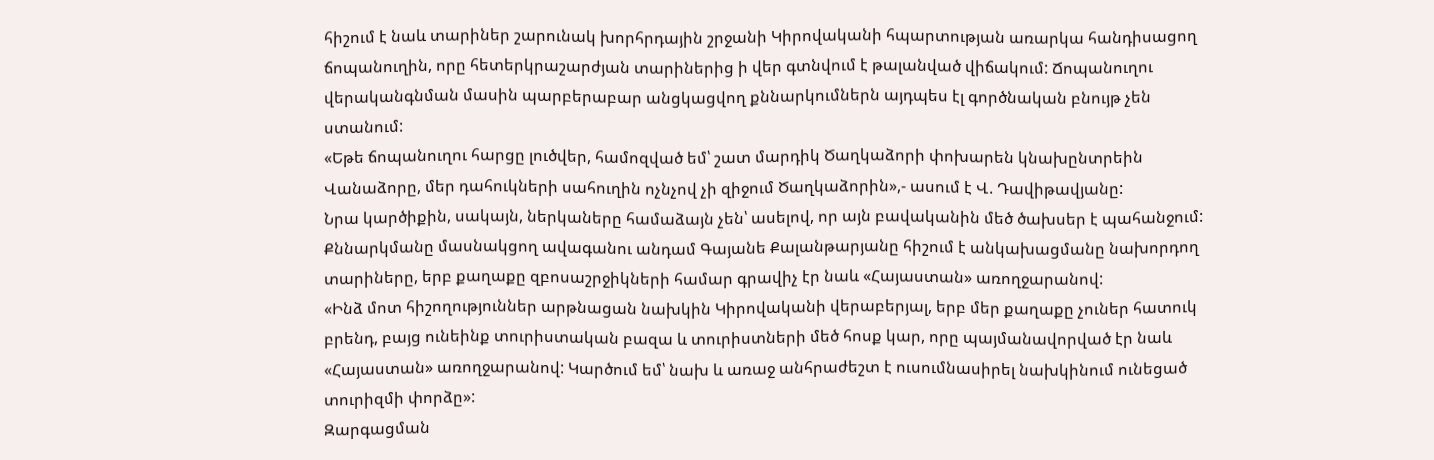հիշում է նաև տարիներ շարունակ խորհրդային շրջանի Կիրովականի հպարտության առարկա հանդիսացող ճոպանուղին, որը հետերկրաշարժյան տարիներից ի վեր գտնվում է թալանված վիճակում: Ճոպանուղու վերականգնման մասին պարբերաբար անցկացվող քննարկումներն այդպես էլ գործնական բնույթ չեն ստանում:
«Եթե ճոպանուղու հարցը լուծվեր, համոզված եմ՝ շատ մարդիկ Ծաղկաձորի փոխարեն կնախընտրեին Վանաձորը, մեր դահուկների սահուղին ոչնչով չի զիջում Ծաղկաձորին»,- ասում է Վ. Դավիթավյանը:
Նրա կարծիքին, սակայն, ներկաները համաձայն չեն՝ ասելով, որ այն բավականին մեծ ծախսեր է պահանջում:
Քննարկմանը մասնակցող ավագանու անդամ Գայանե Քալանթարյանը հիշում է անկախացմանը նախորդող տարիները, երբ քաղաքը զբոսաշրջիկների համար գրավիչ էր նաև «Հայաստան» առողջարանով:
«Ինձ մոտ հիշողություններ արթնացան նախկին Կիրովականի վերաբերյալ, երբ մեր քաղաքը չուներ հատուկ բրենդ, բայց ունեինք տուրիստական բազա և տուրիստների մեծ հոսք կար, որը պայմանավորված էր նաև «Հայաստան» առողջարանով: Կարծում եմ՝ նախ և առաջ անհրաժեշտ է ուսումնասիրել նախկինում ունեցած տուրիզմի փորձը»:
Զարգացման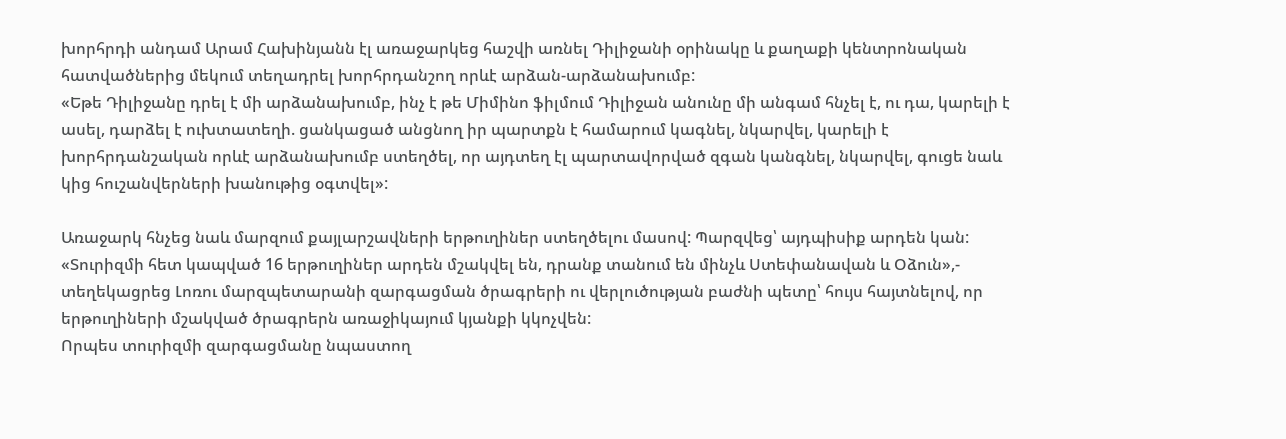խորհրդի անդամ Արամ Հախինյանն էլ առաջարկեց հաշվի առնել Դիլիջանի օրինակը և քաղաքի կենտրոնական հատվածներից մեկում տեղադրել խորհրդանշող որևէ արձան-արձանախումբ:
«Եթե Դիլիջանը դրել է մի արձանախումբ, ինչ է թե Միմինո ֆիլմում Դիլիջան անունը մի անգամ հնչել է, ու դա, կարելի է ասել, դարձել է ուխտատեղի. ցանկացած անցնող իր պարտքն է համարում կագնել, նկարվել, կարելի է խորհրդանշական որևէ արձանախումբ ստեղծել, որ այդտեղ էլ պարտավորված զգան կանգնել, նկարվել, գուցե նաև կից հուշանվերների խանութից օգտվել»:

Առաջարկ հնչեց նաև մարզում քայլարշավների երթուղիներ ստեղծելու մասով: Պարզվեց՝ այդպիսիք արդեն կան:
«Տուրիզմի հետ կապված 16 երթուղիներ արդեն մշակվել են, դրանք տանում են մինչև Ստեփանավան և Օձուն»,- տեղեկացրեց Լոռու մարզպետարանի զարգացման ծրագրերի ու վերլուծության բաժնի պետը՝ հույս հայտնելով, որ երթուղիների մշակված ծրագրերն առաջիկայում կյանքի կկոչվեն:
Որպես տուրիզմի զարգացմանը նպաստող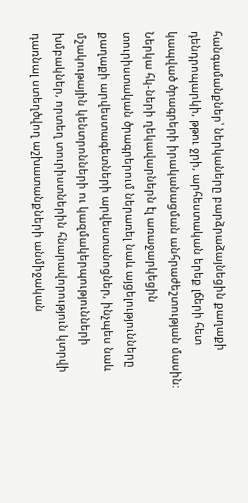հանգամանքներ՝ ներկաները բարձրաձայնեցին քաղաքի դենդրոպարկի, թթու ջրի, արհեստական երեք լճերի հետ կապված ծրագրերի իրականացման անհրաժեշտության մասին:
Ներկա հկ-ների ղեկավարներն էլ առաջարկեցին տուրիստական ծրագրերում ներառել նաև այցելությունները քաղաքի արվեստագետների արվեստանոցներ, ինչպես նաև մշակութային կենտրոնների ու կազմակերպությունների խմբակներ, որտեղ տուրիստներին հնարավորություն կտրվի դառնալ ստեղծվող աշխատանքների անմիջական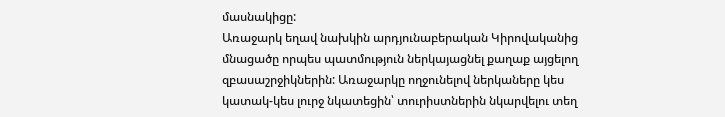մասնակիցը:
Առաջարկ եղավ նախկին արդյունաբերական Կիրովականից մնացածը որպես պատմություն ներկայացնել քաղաք այցելող զբասաշրջիկներին: Առաջարկը ողջունելով ներկաները կես կատակ-կես լուրջ նկատեցին՝ տուրիստներին նկարվելու տեղ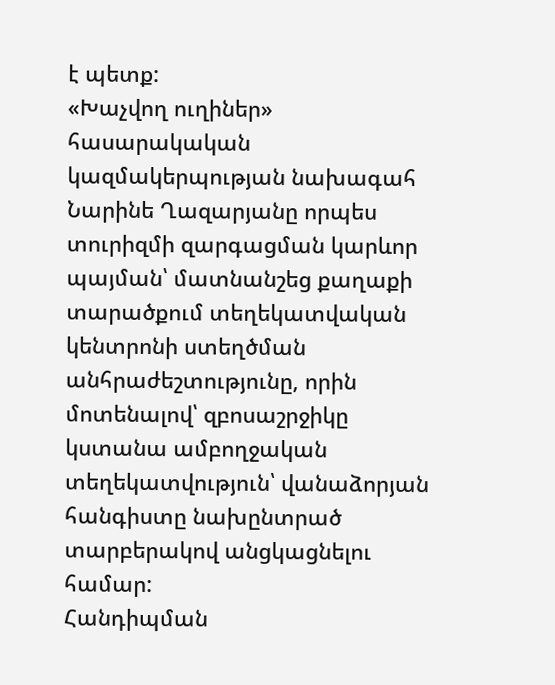է պետք:
«Խաչվող ուղիներ» հասարակական կազմակերպության նախագահ Նարինե Ղազարյանը որպես տուրիզմի զարգացման կարևոր պայման՝ մատնանշեց քաղաքի տարածքում տեղեկատվական կենտրոնի ստեղծման անհրաժեշտությունը, որին մոտենալով՝ զբոսաշրջիկը կստանա ամբողջական տեղեկատվություն՝ վանաձորյան հանգիստը նախընտրած տարբերակով անցկացնելու համար:
Հանդիպման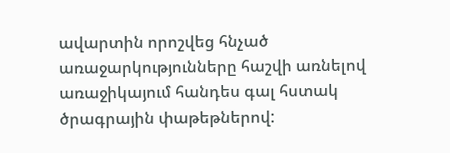ավարտին որոշվեց հնչած առաջարկությունները հաշվի առնելով առաջիկայում հանդես գալ հստակ ծրագրային փաթեթներով: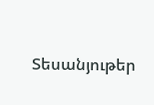Տեսանյութեր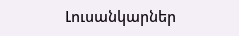Լուսանկարներ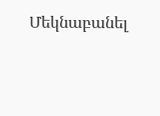Մեկնաբանել